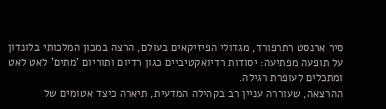סיר ארנסט רתרפורד, מגדולי הפיזיקאים בעולם, הרצה במכון המלכותי בלונדון על תופעה מפתיעה: יסודות רדיואקטיביים כגון רדיום ותוריום 'מתים' לאט לאט ומתכלים לעופרת רגילה.
ההרצאה, שעוררה עניין רב בקהילה המדעית, תיארה כיצד אטומים של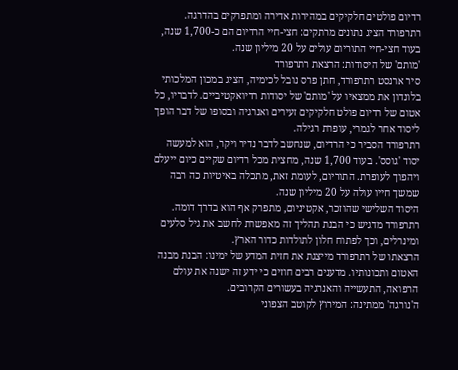רדיום פולטים חלקיקים במהירות אדירה ומתפרקים בהדרגה. רתרפורד הציג נתונים מרתקים: חצי-חיי הרדיום הם כ-1,700 שנה, בעוד חצי-חיי התוריום עולים על 20 מיליון שנה.
'מותם' של היסודות: הרצאת רתרפורד
סיר ארנסט רתרפורד, חתן פרס נובל לכימיה, הציג במכון המלכותי בלונדון את ממצאיו על 'מותם' של יסודות רדיואקטיביים. לדבריו, כל אטום של רדיום פולט חלקיקים זעירים ואנרגיה ובסופו של דבר הופך ליסוד אחר לגמרי, עופרת רגילה.
רתרפורד הסביר כי הרדיום, שנחשב לדבר נדיר ויקר, הוא למעשה יסוד 'גוסס'. בעוד 1,700 שנה, מחצית מכל רדיום שקיים כיום ייעלם ויהפוך לעופרת. התוריום, לעומת זאת, מתכלה באיטיות כה רבה שמשך חייו עולה על 20 מיליון שנה.
היסוד השלישי שהוזכר, אקטיניום, מתפרק אף הוא בדרך דומה. רתרפורד מדגיש כי הבנת תהליך זה מאפשרת לחשב את גיל סלעים ומינרלים, וכך לפתוח חלון לתולדות כדור הארץ.
הרצאתו של רתרפורד מייצגת את חזית המדע של ימינו: הבנת מבנה האטום ותכונותיו. מדענים רבים חוזים כי ידע זה ישנה את עולם הרפואה, התעשייה והאנרגיה בעשורים הקרובים.
ה'נורגה' ממתינה: המירוץ לקוטב הצפוני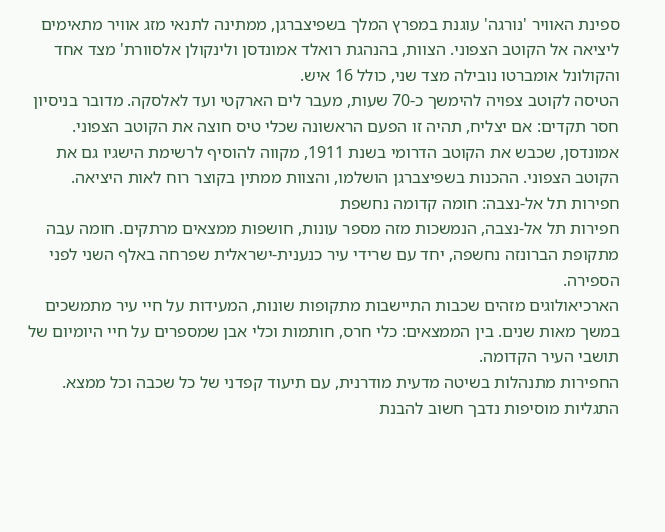ספינת האוויר 'נורגה' עוגנת במפרץ המלך בשפיצברגן, ממתינה לתנאי מזג אוויר מתאימים ליציאה אל הקוטב הצפוני. הצוות, בהנהגת רואלד אמונדסן ולינקולן אלסוורת' מצד אחד והקולונל אומברטו נובילה מצד שני, כולל 16 איש.
הטיסה לקוטב צפויה להימשך כ-70 שעות, מעבר לים הארקטי ועד לאלסקה. מדובר בניסיון חסר תקדים: אם יצליח, תהיה זו הפעם הראשונה שכלי טיס חוצה את הקוטב הצפוני.
אמונדסן, שכבש את הקוטב הדרומי בשנת 1911, מקווה להוסיף לרשימת הישגיו גם את הקוטב הצפוני. ההכנות בשפיצברגן הושלמו, והצוות ממתין בקוצר רוח לאות היציאה.
חפירות תל אל-נצבה: חומה קדומה נחשפת
חפירות תל אל-נצבה, הנמשכות מזה מספר עונות, חושפות ממצאים מרתקים. חומה עבה מתקופת הברונזה נחשפה, יחד עם שרידי עיר כנענית-ישראלית שפרחה באלף השני לפני הספירה.
הארכיאולוגים מזהים שכבות התיישבות מתקופות שונות, המעידות על חיי עיר מתמשכים במשך מאות שנים. בין הממצאים: כלי חרס, חותמות וכלי אבן שמספרים על חיי היומיום של תושבי העיר הקדומה.
החפירות מתנהלות בשיטה מדעית מודרנית, עם תיעוד קפדני של כל שכבה וכל ממצא. התגליות מוסיפות נדבך חשוב להבנת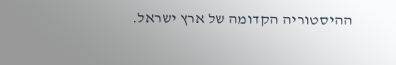ההיסטוריה הקדומה של ארץ ישראל.